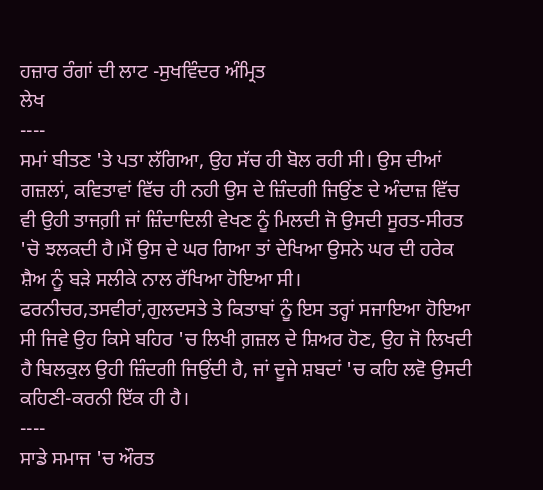ਹਜ਼ਾਰ ਰੰਗਾਂ ਦੀ ਲਾਟ -ਸੁਖਵਿੰਦਰ ਅੰਮ੍ਰਿਤ
ਲੇਖ
----
ਸਮਾਂ ਬੀਤਣ 'ਤੇ ਪਤਾ ਲੱਗਿਆ, ਉਹ ਸੱਚ ਹੀ ਬੋਲ ਰਹੀ ਸੀ। ਉਸ ਦੀਆਂ ਗਜ਼ਲਾਂ, ਕਵਿਤਾਵਾਂ ਵਿੱਚ ਹੀ ਨਹੀ ਉਸ ਦੇ ਜ਼ਿੰਦਗੀ ਜਿਉਂਣ ਦੇ ਅੰਦਾਜ਼ ਵਿੱਚ ਵੀ ਉਹੀ ਤਾਜਗ਼ੀ ਜਾਂ ਜ਼ਿੰਦਾਦਿਲੀ ਵੇਖਣ ਨੂੰ ਮਿਲਦੀ ਜੋ ਉਸਦੀ ਸੂਰਤ-ਸੀਰਤ 'ਚੋ ਝਲਕਦੀ ਹੈ।ਮੈਂ ਉਸ ਦੇ ਘਰ ਗਿਆ ਤਾਂ ਦੇਖਿਆ ਉਸਨੇ ਘਰ ਦੀ ਹਰੇਕ ਸ਼ੈਅ ਨੂੰ ਬੜੇ ਸਲੀਕੇ ਨਾਲ ਰੱਖਿਆ ਹੋਇਆ ਸੀ। ਫਰਨੀਚਰ,ਤਸਵੀਰਾਂ,ਗੁਲਦਸਤੇ ਤੇ ਕਿਤਾਬਾਂ ਨੂੰ ਇਸ ਤਰ੍ਹਾਂ ਸਜਾਇਆ ਹੋਇਆ ਸੀ ਜਿਵੇ ਉਹ ਕਿਸੇ ਬਹਿਰ 'ਚ ਲਿਖੀ ਗ਼ਜ਼ਲ ਦੇ ਸ਼ਿਅਰ ਹੋਣ, ਉਹ ਜੋ ਲਿਖਦੀ ਹੈ ਬਿਲਕੁਲ ਉਹੀ ਜ਼ਿੰਦਗੀ ਜਿਉਂਦੀ ਹੈ, ਜਾਂ ਦੂਜੇ ਸ਼ਬਦਾਂ 'ਚ ਕਹਿ ਲਵੋ ਉਸਦੀ ਕਹਿਣੀ-ਕਰਨੀ ਇੱਕ ਹੀ ਹੈ।
----
ਸਾਡੇ ਸਮਾਜ 'ਚ ਔਰਤ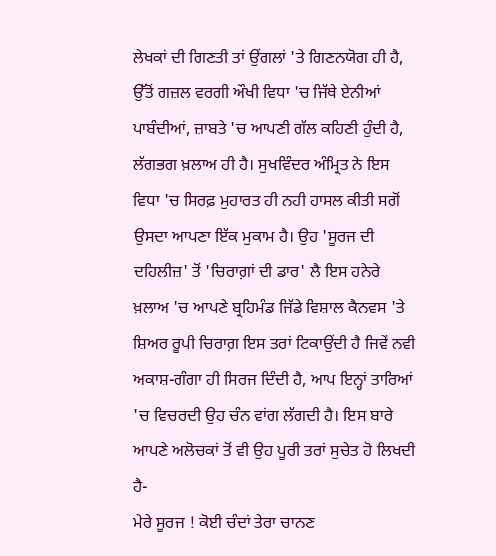ਲੇਖਕਾਂ ਦੀ ਗਿਣਤੀ ਤਾਂ ਉਂਗਲਾਂ 'ਤੇ ਗਿਣਨਯੋਗ ਹੀ ਹੈ, ਉੱਤੋਂ ਗਜ਼ਲ ਵਰਗੀ ਔਖੀ ਵਿਧਾ 'ਚ ਜਿੱਥੇ ਏਨੀਆਂ ਪਾਬੰਦੀਆਂ, ਜ਼ਾਬਤੇ 'ਚ ਆਪਣੀ ਗੱਲ ਕਹਿਣੀ ਹੁੰਦੀ ਹੈ, ਲੱਗਭਗ ਖ਼ਲਾਅ ਹੀ ਹੈ। ਸੁਖਵਿੰਦਰ ਅੰਮ੍ਰਿਤ ਨੇ ਇਸ ਵਿਧਾ 'ਚ ਸਿਰਫ਼ ਮੁਹਾਰਤ ਹੀ ਨਹੀ ਹਾਸਲ ਕੀਤੀ ਸਗੋਂ ਉਸਦਾ ਆਪਣਾ ਇੱਕ ਮੁਕਾਮ ਹੈ। ਉਹ 'ਸੂਰਜ ਦੀ ਦਹਿਲੀਜ਼' ਤੋਂ 'ਚਿਰਾਗ਼ਾਂ ਦੀ ਡਾਰ' ਲੈ ਇਸ ਹਨੇਰੇ ਖ਼ਲਾਅ 'ਚ ਆਪਣੇ ਬ੍ਰਹਿਮੰਡ ਜਿੱਡੇ ਵਿਸ਼ਾਲ ਕੈਨਵਸ 'ਤੇ ਸ਼ਿਅਰ ਰੂਪੀ ਚਿਰਾਗ਼ ਇਸ ਤਰਾਂ ਟਿਕਾਉਂਦੀ ਹੈ ਜਿਵੇਂ ਨਵੀ ਅਕਾਸ਼-ਗੰਗਾ ਹੀ ਸਿਰਜ ਦਿੰਦੀ ਹੈ, ਆਪ ਇਨ੍ਹਾਂ ਤਾਰਿਆਂ 'ਚ ਵਿਚਰਦੀ ਉਹ ਚੰਨ ਵਾਂਗ ਲੱਗਦੀ ਹੈ। ਇਸ ਬਾਰੇ ਆਪਣੇ ਅਲੋਚਕਾਂ ਤੋਂ ਵੀ ਉਹ ਪੂਰੀ ਤਰਾਂ ਸੁਚੇਤ ਹੋ ਲਿਖਦੀ ਹੈ-
ਮੇਰੇ ਸੂਰਜ ! ਕੋਈ ਚੰਦਾਂ ਤੇਰਾ ਚਾਨਣ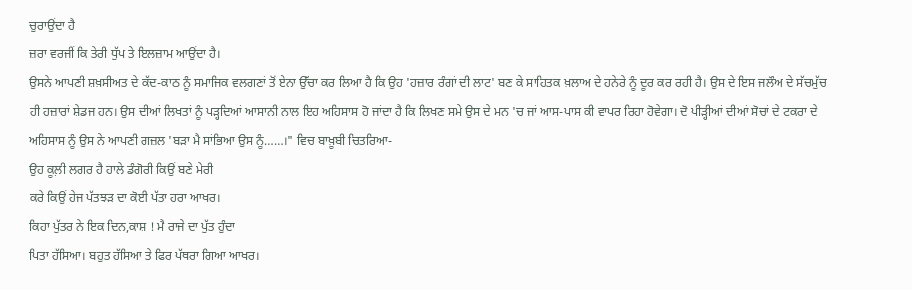ਚੁਰਾਉਂਦਾ ਹੈ
ਜ਼ਰਾ ਵਰਜੀਂ ਕਿ ਤੇਰੀ ਧੁੱਪ ਤੇ ਇਲਜ਼ਾਮ ਆਉਂਦਾ ਹੈ।
ਉਸਨੇ ਆਪਣੀ ਸ਼ਖ਼ਸੀਅਤ ਦੇ ਕੱਦ-ਕਾਠ ਨੂੰ ਸਮਾਜਿਕ ਵਲਗਣਾਂ ਤੋਂ ਏਨਾ ਉੱਚਾ ਕਰ ਲਿਆ ਹੈ ਕਿ ਉਹ 'ਹਜ਼ਾਰ ਰੰਗਾਂ ਦੀ ਲਾਟ' ਬਣ ਕੇ ਸਾਹਿਤਕ ਖ਼ਲਾਅ ਦੇ ਹਨੇਰੇ ਨੂੰ ਦੂਰ ਕਰ ਰਹੀ ਹੈ। ਉਸ ਦੇ ਇਸ ਜਲੌਅ ਦੇ ਸੱਚਮੁੱਚ ਹੀ ਹਜ਼ਾਰਾਂ ਸ਼ੇਡਜ ਹਨ। ਉਸ ਦੀਆਂ ਲਿਖਤਾਂ ਨੂੰ ਪੜ੍ਹਦਿਆਂ ਆਸਾਨੀ ਨਾਲ ਇਹ ਅਹਿਸਾਸ ਹੋ ਜਾਂਦਾ ਹੈ ਕਿ ਲਿਖਣ ਸਮੇ ਉਸ ਦੇ ਮਨ 'ਚ ਜਾਂ ਆਸ-ਪਾਸ ਕੀ ਵਾਪਰ ਰਿਹਾ ਹੋਵੇਗਾ। ਦੋ ਪੀੜ੍ਹੀਆਂ ਦੀਆਂ ਸੋਚਾਂ ਦੇ ਟਕਰਾ ਦੇ ਅਹਿਸਾਸ ਨੂੰ ਉਸ ਨੇ ਆਪਣੀ ਗਜ਼ਲ 'ਬੜਾ ਮੈ ਸਾਂਭਿਆ ਉਸ ਨੂੰ……।" ਵਿਚ ਬਾਖ਼ੂਬੀ ਚਿਤਰਿਆ-
ਉਹ ਕੂਲ਼ੀ ਲਗਰ ਹੈ ਹਾਲੇ ਡੰਗੋਰੀ ਕਿਉਂ ਬਣੇ ਮੇਰੀ
ਕਰੇ ਕਿਉਂ ਹੇਜ ਪੱਤਝੜ ਦਾ ਕੋਈ ਪੱਤਾ ਹਰਾ ਆਖਰ।
ਕਿਹਾ ਪੁੱਤਰ ਨੇ ਇਕ ਦਿਨ,ਕਾਸ਼ ! ਮੈ ਰਾਜੇ ਦਾ ਪੁੱਤ ਹੁੰਦਾ
ਪਿਤਾ ਹੱਸਿਆ। ਬਹੁਤ ਹੱਸਿਆ ਤੇ ਫਿਰ ਪੱਥਰਾ ਗਿਆ ਆਖਰ।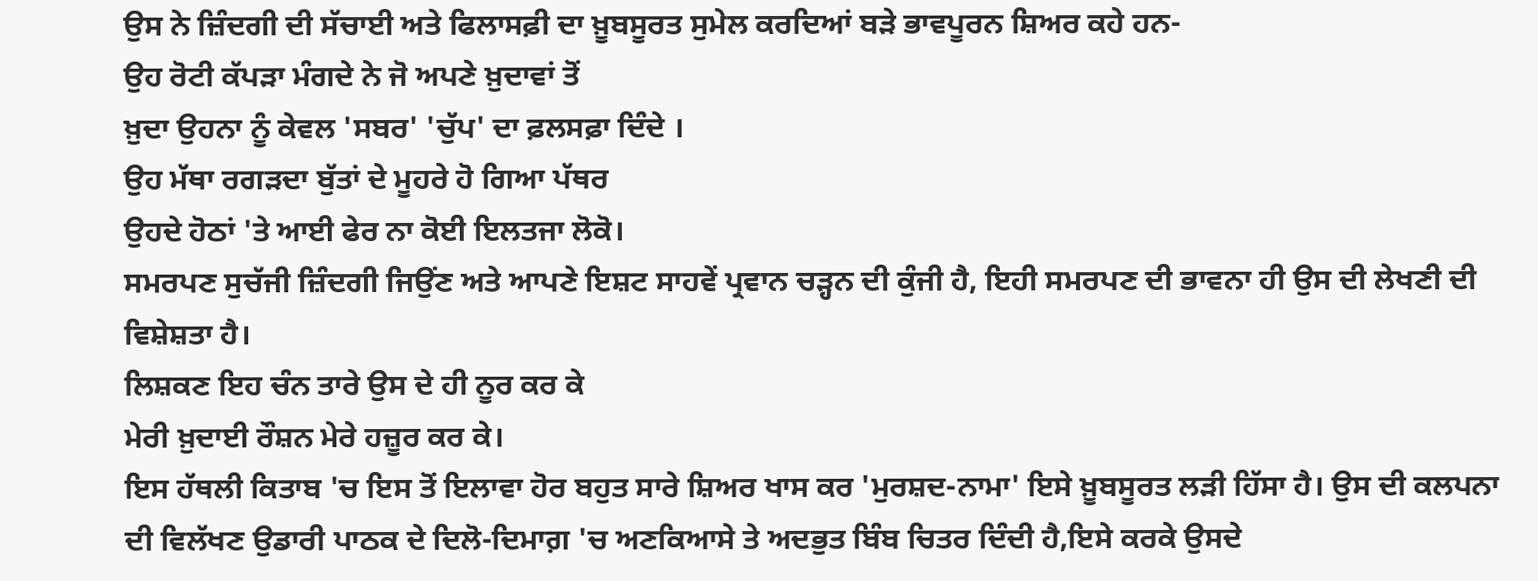ਉਸ ਨੇ ਜ਼ਿੰਦਗੀ ਦੀ ਸੱਚਾਈ ਅਤੇ ਫਿਲਾਸਫ਼ੀ ਦਾ ਖ਼ੂਬਸੂਰਤ ਸੁਮੇਲ ਕਰਦਿਆਂ ਬੜੇ ਭਾਵਪੂਰਨ ਸ਼ਿਅਰ ਕਹੇ ਹਨ-
ਉਹ ਰੋਟੀ ਕੱਪੜਾ ਮੰਗਦੇ ਨੇ ਜੋ ਅਪਣੇ ਖ਼ੁਦਾਵਾਂ ਤੋਂ
ਖ਼ੁਦਾ ਉਹਨਾ ਨੂੰ ਕੇਵਲ 'ਸਬਰ' 'ਚੁੱਪ' ਦਾ ਫ਼ਲਸਫ਼ਾ ਦਿੰਦੇ ।
ਉਹ ਮੱਥਾ ਰਗੜਦਾ ਬੁੱਤਾਂ ਦੇ ਮੂਹਰੇ ਹੋ ਗਿਆ ਪੱਥਰ
ਉਹਦੇ ਹੋਠਾਂ 'ਤੇ ਆਈ ਫੇਰ ਨਾ ਕੋਈ ਇਲਤਜਾ ਲੋਕੋ।
ਸਮਰਪਣ ਸੁਚੱਜੀ ਜ਼ਿੰਦਗੀ ਜਿਉਂਣ ਅਤੇ ਆਪਣੇ ਇਸ਼ਟ ਸਾਹਵੇਂ ਪ੍ਰਵਾਨ ਚੜ੍ਹਨ ਦੀ ਕੁੰਜੀ ਹੈ, ਇਹੀ ਸਮਰਪਣ ਦੀ ਭਾਵਨਾ ਹੀ ਉਸ ਦੀ ਲੇਖਣੀ ਦੀ ਵਿਸ਼ੇਸ਼ਤਾ ਹੈ।
ਲਿਸ਼ਕਣ ਇਹ ਚੰਨ ਤਾਰੇ ਉਸ ਦੇ ਹੀ ਨੂਰ ਕਰ ਕੇ
ਮੇਰੀ ਖ਼ੁਦਾਈ ਰੌਸ਼ਨ ਮੇਰੇ ਹਜ਼ੂਰ ਕਰ ਕੇ।
ਇਸ ਹੱਥਲੀ ਕਿਤਾਬ 'ਚ ਇਸ ਤੋਂ ਇਲਾਵਾ ਹੋਰ ਬਹੁਤ ਸਾਰੇ ਸ਼ਿਅਰ ਖਾਸ ਕਰ 'ਮੁਰਸ਼ਦ-ਨਾਮਾ' ਇਸੇ ਖ਼ੂਬਸੂਰਤ ਲੜੀ ਹਿੱਸਾ ਹੈ। ਉਸ ਦੀ ਕਲਪਨਾ ਦੀ ਵਿਲੱਖਣ ਉਡਾਰੀ ਪਾਠਕ ਦੇ ਦਿਲੋ-ਦਿਮਾਗ਼ 'ਚ ਅਣਕਿਆਸੇ ਤੇ ਅਦਭੁਤ ਬਿੰਬ ਚਿਤਰ ਦਿੰਦੀ ਹੈ,ਇਸੇ ਕਰਕੇ ਉਸਦੇ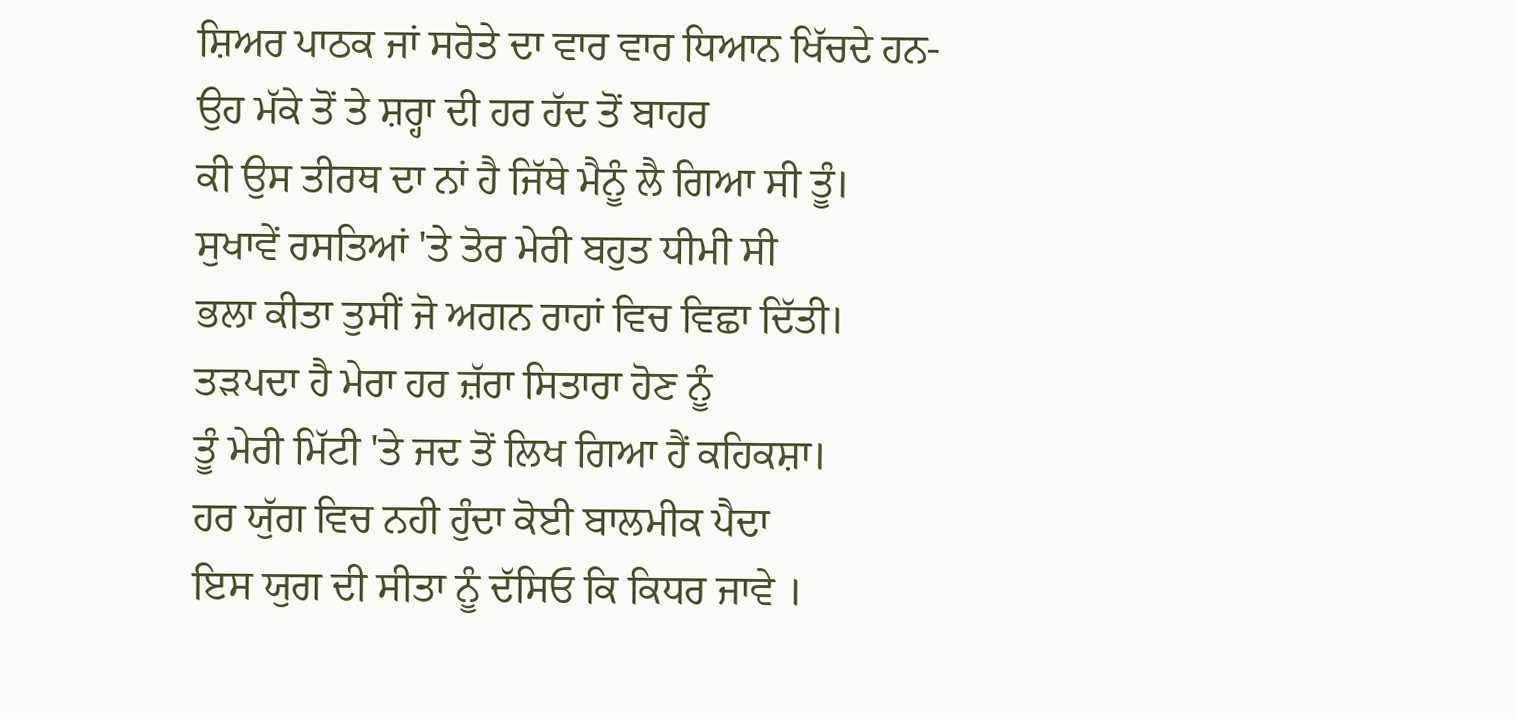ਸ਼ਿਅਰ ਪਾਠਕ ਜਾਂ ਸਰੋਤੇ ਦਾ ਵਾਰ ਵਾਰ ਧਿਆਨ ਖਿੱਚਦੇ ਹਨ-
ਉਹ ਮੱਕੇ ਤੋਂ ਤੇ ਸ਼ਰ੍ਹਾ ਦੀ ਹਰ ਹੱਦ ਤੋਂ ਬਾਹਰ
ਕੀ ਉਸ ਤੀਰਥ ਦਾ ਨਾਂ ਹੈ ਜਿੱਥੇ ਮੈਨੂੰ ਲੈ ਗਿਆ ਸੀ ਤੂੰ।
ਸੁਖਾਵੇਂ ਰਸਤਿਆਂ 'ਤੇ ਤੋਰ ਮੇਰੀ ਬਹੁਤ ਧੀਮੀ ਸੀ
ਭਲਾ ਕੀਤਾ ਤੁਸੀਂ ਜੋ ਅਗਨ ਰਾਹਾਂ ਵਿਚ ਵਿਛਾ ਦਿੱਤੀ।
ਤੜਪਦਾ ਹੈ ਮੇਰਾ ਹਰ ਜ਼ੱਰਾ ਸਿਤਾਰਾ ਹੋਣ ਨੂੰ
ਤੂੰ ਮੇਰੀ ਮਿੱਟੀ 'ਤੇ ਜਦ ਤੋਂ ਲਿਖ ਗਿਆ ਹੈਂ ਕਹਿਕਸ਼ਾ।
ਹਰ ਯੁੱਗ ਵਿਚ ਨਹੀ ਹੁੰਦਾ ਕੋਈ ਬਾਲਮੀਕ ਪੈਦਾ
ਇਸ ਯੁਗ ਦੀ ਸੀਤਾ ਨੂੰ ਦੱਸਿਓ ਕਿ ਕਿਧਰ ਜਾਵੇ ।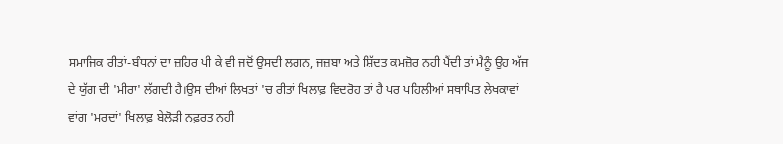ਸਮਾਜਿਕ ਰੀਤਾਂ-ਬੰਧਨਾਂ ਦਾ ਜ਼ਹਿਰ ਪੀ ਕੇ ਵੀ ਜਦੋਂ ਉਸਦੀ ਲਗਨ, ਜਜ਼ਬਾ ਅਤੇ ਸ਼ਿੱਦਤ ਕਮਜ਼ੋਰ ਨਹੀ ਪੈਂਦੀ ਤਾਂ ਮੈਨੂੰ ਉਹ ਅੱਜ ਦੇ ਯੁੱਗ ਦੀ 'ਮੀਰਾ' ਲੱਗਦੀ ਹੈ।ਉਸ ਦੀਆਂ ਲਿਖਤਾਂ 'ਚ ਰੀਤਾਂ ਖਿਲਾਫ਼ ਵਿਦਰੋਹ ਤਾਂ ਹੈ ਪਰ ਪਹਿਲੀਆਂ ਸਥਾਪਿਤ ਲੇਖਕਾਵਾਂ ਵਾਂਗ 'ਮਰਦਾਂ' ਖਿਲਾਫ਼ ਬੇਲੋੜੀ ਨਫ਼ਰਤ ਨਹੀ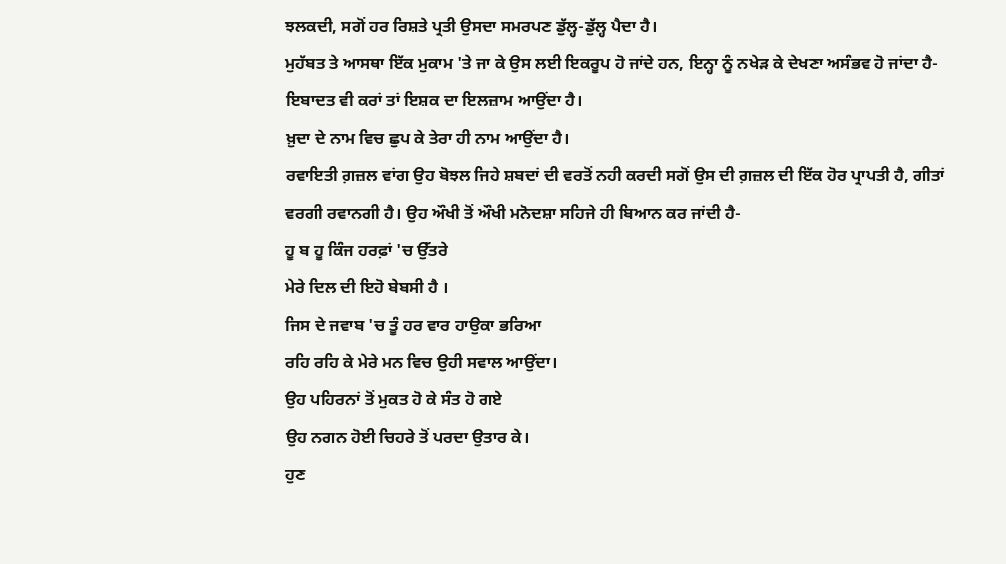ਝਲਕਦੀ, ਸਗੋਂ ਹਰ ਰਿਸ਼ਤੇ ਪ੍ਰਤੀ ਉਸਦਾ ਸਮਰਪਣ ਡੁੱਲ੍ਹ-ਡੁੱਲ੍ਹ ਪੈਦਾ ਹੈ।
ਮੁਹੱਬਤ ਤੇ ਆਸਥਾ ਇੱਕ ਮੁਕਾਮ 'ਤੇ ਜਾ ਕੇ ਉਸ ਲਈ ਇਕਰੂਪ ਹੋ ਜਾਂਦੇ ਹਨ, ਇਨ੍ਹਾ ਨੂੰ ਨਖੇੜ ਕੇ ਦੇਖਣਾ ਅਸੰਭਵ ਹੋ ਜਾਂਦਾ ਹੈ-
ਇਬਾਦਤ ਵੀ ਕਰਾਂ ਤਾਂ ਇਸ਼ਕ ਦਾ ਇਲਜ਼ਾਮ ਆਉਂਦਾ ਹੈ।
ਖ਼ੁਦਾ ਦੇ ਨਾਮ ਵਿਚ ਛੁਪ ਕੇ ਤੇਰਾ ਹੀ ਨਾਮ ਆਉਂਦਾ ਹੈ।
ਰਵਾਇਤੀ ਗ਼ਜ਼ਲ ਵਾਂਗ ਉਹ ਬੋਝਲ ਜਿਹੇ ਸ਼ਬਦਾਂ ਦੀ ਵਰਤੋਂ ਨਹੀ ਕਰਦੀ ਸਗੋਂ ਉਸ ਦੀ ਗ਼ਜ਼ਲ ਦੀ ਇੱਕ ਹੋਰ ਪ੍ਰਾਪਤੀ ਹੈ, ਗੀਤਾਂ ਵਰਗੀ ਰਵਾਨਗੀ ਹੈ। ਉਹ ਔਖੀ ਤੋਂ ਔਖੀ ਮਨੋਦਸ਼ਾ ਸਹਿਜੇ ਹੀ ਬਿਆਨ ਕਰ ਜਾਂਦੀ ਹੈ-
ਹੂ ਬ ਹੂ ਕਿੰਜ ਹਰਫ਼ਾਂ 'ਚ ਉੱਤਰੇ
ਮੇਰੇ ਦਿਲ ਦੀ ਇਹੋ ਬੇਬਸੀ ਹੈ ।
ਜਿਸ ਦੇ ਜਵਾਬ 'ਚ ਤੂੰ ਹਰ ਵਾਰ ਹਾਉਕਾ ਭਰਿਆ
ਰਹਿ ਰਹਿ ਕੇ ਮੇਰੇ ਮਨ ਵਿਚ ਉਹੀ ਸਵਾਲ ਆਉਂਦਾ।
ਉਹ ਪਹਿਰਨਾਂ ਤੋਂ ਮੁਕਤ ਹੋ ਕੇ ਸੰਤ ਹੋ ਗਏ
ਉਹ ਨਗਨ ਹੋਈ ਚਿਹਰੇ ਤੋਂ ਪਰਦਾ ਉਤਾਰ ਕੇ।
ਹੁਣ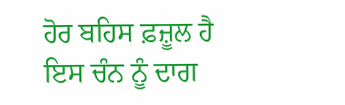ਹੋਰ ਬਹਿਸ ਫ਼ਜ਼ੂਲ ਹੈ
ਇਸ ਚੰਨ ਨੂੰ ਦਾਗ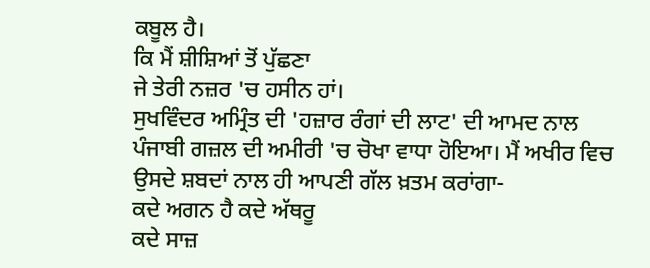ਕਬੂਲ ਹੈ।
ਕਿ ਮੈਂ ਸ਼ੀਸ਼ਿਆਂ ਤੋਂ ਪੁੱਛਣਾ
ਜੇ ਤੇਰੀ ਨਜ਼ਰ 'ਚ ਹਸੀਨ ਹਾਂ।
ਸੁਖਵਿੰਦਰ ਅਮ੍ਰਿੰਤ ਦੀ 'ਹਜ਼ਾਰ ਰੰਗਾਂ ਦੀ ਲਾਟ' ਦੀ ਆਮਦ ਨਾਲ ਪੰਜਾਬੀ ਗਜ਼ਲ ਦੀ ਅਮੀਰੀ 'ਚ ਚੋਖਾ ਵਾਧਾ ਹੋਇਆ। ਮੈਂ ਅਖੀਰ ਵਿਚ ਉਸਦੇ ਸ਼ਬਦਾਂ ਨਾਲ ਹੀ ਆਪਣੀ ਗੱਲ ਖ਼ਤਮ ਕਰਾਂਗਾ-
ਕਦੇ ਅਗਨ ਹੈ ਕਦੇ ਅੱਥਰੂ
ਕਦੇ ਸਾਜ਼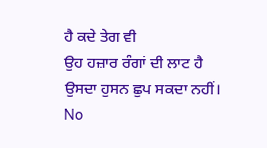ਹੈ ਕਦੇ ਤੇਗ ਵੀ
ਉਹ ਹਜ਼ਾਰ ਰੰਗਾਂ ਦੀ ਲਾਟ ਹੈ
ਉਸਦਾ ਹੁਸਨ ਛੁਪ ਸਕਦਾ ਨਹੀਂ।
No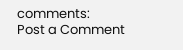comments:
Post a Comment